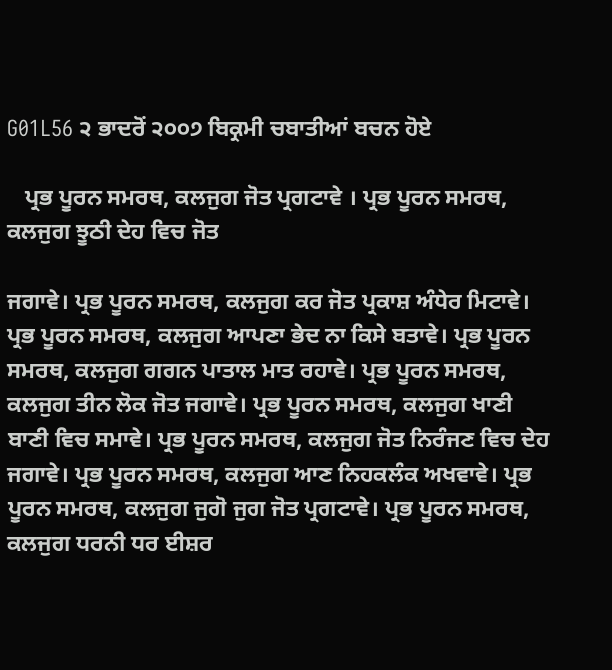G01L56 ੨ ਭਾਦਰੋਂ ੨੦੦੭ ਬਿਕ੍ਰਮੀ ਚਬਾਤੀਆਂ ਬਚਨ ਹੋਏ

   ਪ੍ਰਭ ਪੂਰਨ ਸਮਰਥ, ਕਲਜੁਗ ਜੋਤ ਪ੍ਰਗਟਾਵੇ । ਪ੍ਰਭ ਪੂਰਨ ਸਮਰਥ, ਕਲਜੁਗ ਝੂਠੀ ਦੇਹ ਵਿਚ ਜੋਤ

ਜਗਾਵੇ। ਪ੍ਰਭ ਪੂਰਨ ਸਮਰਥ, ਕਲਜੁਗ ਕਰ ਜੋਤ ਪ੍ਰਕਾਸ਼ ਅੰਧੇਰ ਮਿਟਾਵੇ। ਪ੍ਰਭ ਪੂਰਨ ਸਮਰਥ, ਕਲਜੁਗ ਆਪਣਾ ਭੇਦ ਨਾ ਕਿਸੇ ਬਤਾਵੇ। ਪ੍ਰਭ ਪੂਰਨ ਸਮਰਥ, ਕਲਜੁਗ ਗਗਨ ਪਾਤਾਲ ਮਾਤ ਰਹਾਵੇ। ਪ੍ਰਭ ਪੂਰਨ ਸਮਰਥ, ਕਲਜੁਗ ਤੀਨ ਲੋਕ ਜੋਤ ਜਗਾਵੇ। ਪ੍ਰਭ ਪੂਰਨ ਸਮਰਥ, ਕਲਜੁਗ ਖਾਣੀ ਬਾਣੀ ਵਿਚ ਸਮਾਵੇ। ਪ੍ਰਭ ਪੂਰਨ ਸਮਰਥ, ਕਲਜੁਗ ਜੋਤ ਨਿਰੰਜਣ ਵਿਚ ਦੇਹ ਜਗਾਵੇ। ਪ੍ਰਭ ਪੂਰਨ ਸਮਰਥ, ਕਲਜੁਗ ਆਣ ਨਿਹਕਲੰਕ ਅਖਵਾਵੇ। ਪ੍ਰਭ ਪੂਰਨ ਸਮਰਥ, ਕਲਜੁਗ ਜੁਗੋ ਜੁਗ ਜੋਤ ਪ੍ਰਗਟਾਵੇ। ਪ੍ਰਭ ਪੂਰਨ ਸਮਰਥ, ਕਲਜੁਗ ਧਰਨੀ ਧਰ ਈਸ਼ਰ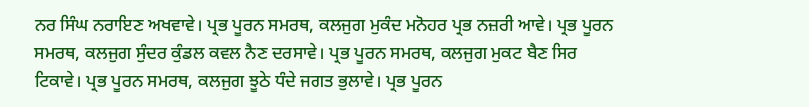ਨਰ ਸਿੰਘ ਨਰਾਇਣ ਅਖਵਾਵੇ। ਪ੍ਰਭ ਪੂਰਨ ਸਮਰਥ, ਕਲਜੁਗ ਮੁਕੰਦ ਮਨੋਹਰ ਪ੍ਰਭ ਨਜ਼ਰੀ ਆਵੇ। ਪ੍ਰਭ ਪੂਰਨ ਸਮਰਥ, ਕਲਜੁਗ ਸੁੰਦਰ ਕੁੰਡਲ ਕਵਲ ਨੈਣ ਦਰਸਾਵੇ। ਪ੍ਰਭ ਪੂਰਨ ਸਮਰਥ, ਕਲਜੁਗ ਮੁਕਟ ਬੈਣ ਸਿਰ ਟਿਕਾਵੇ। ਪ੍ਰਭ ਪੂਰਨ ਸਮਰਥ, ਕਲਜੁਗ ਝੂਠੇ ਧੰਦੇ ਜਗਤ ਭੁਲਾਵੇ। ਪ੍ਰਭ ਪੂਰਨ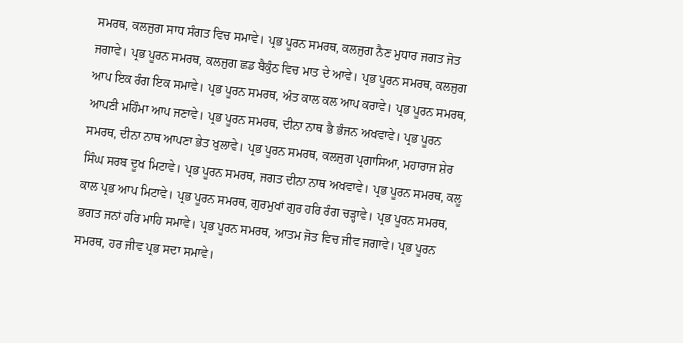ਸਮਰਥ, ਕਲਜੁਗ ਸਾਧ ਸੰਗਤ ਵਿਚ ਸਮਾਵੇ। ਪ੍ਰਭ ਪੂਰਨ ਸਮਰਥ, ਕਲਜੁਗ ਨੈਣ ਮੁਧਾਰ ਜਗਤ ਜੋਤ ਜਗਾਵੇ। ਪ੍ਰਭ ਪੂਰਨ ਸਮਰਥ, ਕਲਜੁਗ ਛਡ ਬੈਕੁੰਠ ਵਿਚ ਮਾਤ ਦੇ ਆਵੇ। ਪ੍ਰਭ ਪੂਰਨ ਸਮਰਥ, ਕਲਜੁਗ ਆਪ ਇਕ ਰੰਗ ਇਕ ਸਮਾਵੇ। ਪ੍ਰਭ ਪੂਰਨ ਸਮਰਥ, ਅੰਤ ਕਾਲ ਕਲ ਆਪ ਕਰਾਵੇ। ਪ੍ਰਭ ਪੂਰਨ ਸਮਰਥ, ਆਪਣੀ ਮਹਿੰਮਾ ਆਪ ਜਣਾਵੇ। ਪ੍ਰਭ ਪੂਰਨ ਸਮਰਥ, ਦੀਨਾ ਨਾਥ ਭੈ ਭੰਜਨ ਅਖਵਾਵੇ। ਪ੍ਰਭ ਪੂਰਨ ਸਮਰਥ, ਦੀਨਾ ਨਾਥ ਆਪਣਾ ਭੇਤ ਖੁਲਾਵੇ। ਪ੍ਰਭ ਪੂਰਨ ਸਮਰਥ, ਕਲਜੁਗ ਪ੍ਰਗਾਸਿਆ, ਮਹਾਰਾਜ ਸ਼ੇਰ ਸਿੰਘ ਸਰਬ ਦੂਖ ਮਿਟਾਵੇ। ਪ੍ਰਭ ਪੂਰਨ ਸਮਰਥ, ਜਗਤ ਦੀਨਾ ਨਾਥ ਅਖਵਾਵੇ। ਪ੍ਰਭ ਪੂਰਨ ਸਮਰਥ, ਕਲੂ ਕਾਲ ਪ੍ਰਭ ਆਪ ਮਿਟਾਵੇ। ਪ੍ਰਭ ਪੂਰਨ ਸਮਰਥ, ਗੁਰਮੁਖਾਂ ਗੁਰ ਹਰਿ ਰੰਗ ਚੜ੍ਹਾਵੇ। ਪ੍ਰਭ ਪੂਰਨ ਸਮਰਥ, ਭਗਤ ਜਨਾਂ ਹਰਿ ਮਾਹਿ ਸਮਾਵੇ। ਪ੍ਰਭ ਪੂਰਨ ਸਮਰਥ, ਆਤਮ ਜੋਤ ਵਿਚ ਜੀਵ ਜਗਾਵੇ। ਪ੍ਰਭ ਪੂਰਨ ਸਮਰਥ, ਹਰ ਜੀਵ ਪ੍ਰਭ ਸਦਾ ਸਮਾਵੇ।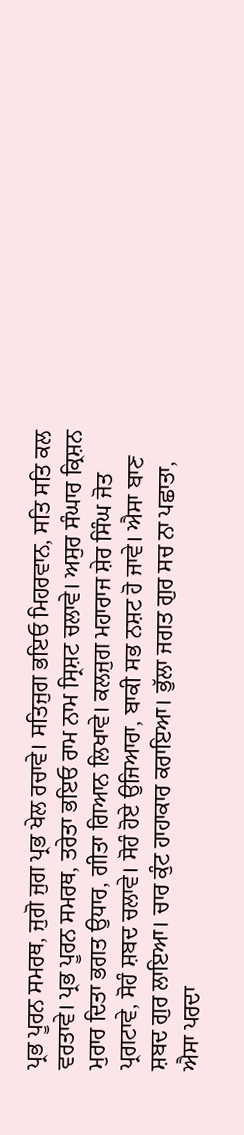ਪ੍ਰਭ ਪੂਰਨ ਸਮਰਥ, ਜੁਗੋ ਜੁਗ ਪ੍ਰਭ ਖੇਲ ਰਚਾਵੇ। ਸਤਿਜੁਗ ਭਇਓ ਮਿਹਰਵਾਨ, ਸਤਿ ਸਤਿ ਕਲ ਵਰਤਾਵੇ। ਪ੍ਰਭ ਪੂਰਨ ਸਮਰਥ, ਤਰੇਤਾ ਭਇਓ ਰਾਮ ਨਾਮ ਸ੍ਰਿਸ਼ਟ ਚਲਾਵੇ। ਅਸੁਰ ਸੰਘਾਰ ਕ੍ਰਿਸ਼ਨ ਮੁਰਾਰ ਦਿਤਾ ਭਗਤ ਉਧਾਰ, ਗੀਤਾ ਗਿਆਨ ਲਿਖਾਵੇ। ਕਲਜੁਗ ਮਹਾਰਾਜ ਸ਼ੇਰ ਸਿੰਘ ਜੋਤ ਪ੍ਰਗਟਾਵੇ, ਸੋਹੰ ਸ਼ਬਦ ਚਲਾਵੇ। ਸੋਹੰ ਹੋਏ ਉਜਿਆਰਾ, ਬਾਕੀ ਸਭ ਨਸ਼ਟ ਹੋ ਜਾਵੇ। ਐਸਾ ਬਾਣ ਸ਼ਬਦ ਗੁਰ ਲਾਇਆ। ਚਾਰ ਕੁੰਟ ਹਾਹਾਕਾਰ ਕਰਾਇਆ। ਭੁੱਲਾ ਜਗਤ ਗੁਰ ਸਚ ਨਾ ਪਛਾਤਾ, ਐਸਾ ਪਰਦਾ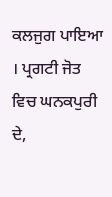ਕਲਜੁਗ ਪਾਇਆ । ਪ੍ਰਗਟੀ ਜੋਤ ਵਿਚ ਘਨਕਪੁਰੀ ਦੇ,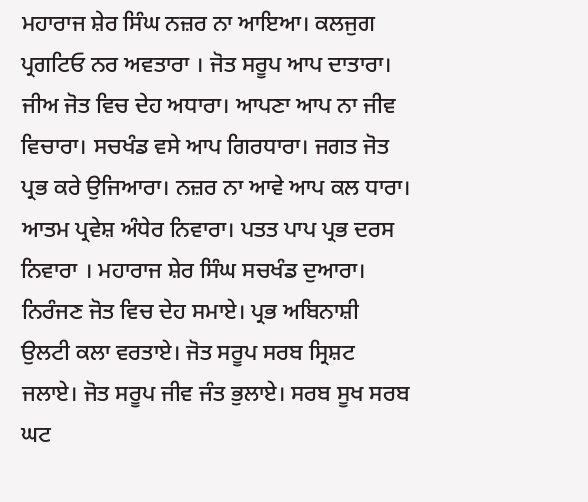ਮਹਾਰਾਜ ਸ਼ੇਰ ਸਿੰਘ ਨਜ਼ਰ ਨਾ ਆਇਆ। ਕਲਜੁਗ ਪ੍ਰਗਟਿਓ ਨਰ ਅਵਤਾਰਾ । ਜੋਤ ਸਰੂਪ ਆਪ ਦਾਤਾਰਾ। ਜੀਅ ਜੋਤ ਵਿਚ ਦੇਹ ਅਧਾਰਾ। ਆਪਣਾ ਆਪ ਨਾ ਜੀਵ ਵਿਚਾਰਾ। ਸਚਖੰਡ ਵਸੇ ਆਪ ਗਿਰਧਾਰਾ। ਜਗਤ ਜੋਤ ਪ੍ਰਭ ਕਰੇ ਉਜਿਆਰਾ। ਨਜ਼ਰ ਨਾ ਆਵੇ ਆਪ ਕਲ ਧਾਰਾ। ਆਤਮ ਪ੍ਰਵੇਸ਼ ਅੰਧੇਰ ਨਿਵਾਰਾ। ਪਤਤ ਪਾਪ ਪ੍ਰਭ ਦਰਸ ਨਿਵਾਰਾ । ਮਹਾਰਾਜ ਸ਼ੇਰ ਸਿੰਘ ਸਚਖੰਡ ਦੁਆਰਾ। ਨਿਰੰਜਣ ਜੋਤ ਵਿਚ ਦੇਹ ਸਮਾਏ। ਪ੍ਰਭ ਅਬਿਨਾਸ਼ੀ ਉਲਟੀ ਕਲਾ ਵਰਤਾਏ। ਜੋਤ ਸਰੂਪ ਸਰਬ ਸ੍ਰਿਸ਼ਟ ਜਲਾਏ। ਜੋਤ ਸਰੂਪ ਜੀਵ ਜੰਤ ਭੁਲਾਏ। ਸਰਬ ਸੂਖ ਸਰਬ ਘਟ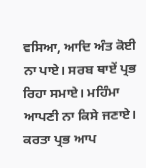ਵਸਿਆ, ਆਦਿ ਅੰਤ ਕੋਈ ਨਾ ਪਾਏ। ਸਰਬ ਥਾਏਂ ਪ੍ਰਭ ਰਿਹਾ ਸਮਾਏ। ਮਹਿੰਮਾ ਆਪਣੀ ਨਾ ਕਿਸੇ ਜਣਾਏ। ਕਰਤਾ ਪ੍ਰਭ ਆਪ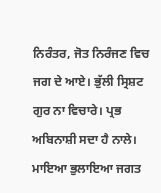ਨਿਰੰਤਰ, ਜੋਤ ਨਿਰੰਜਣ ਵਿਚ ਜਗ ਦੇ ਆਏ। ਭੁੱਲੀ ਸ੍ਰਿਸ਼ਟ ਗੁਰ ਨਾ ਵਿਚਾਰੇ। ਪ੍ਰਭ ਅਬਿਨਾਸ਼ੀ ਸਦਾ ਹੈ ਨਾਲੇ। ਮਾਇਆ ਭੁਲਾਇਆ ਜਗਤ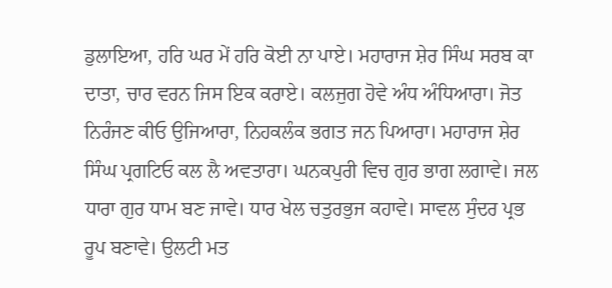ਡੁਲਾਇਆ, ਹਰਿ ਘਰ ਮੇਂ ਹਰਿ ਕੋਈ ਨਾ ਪਾਏ। ਮਹਾਰਾਜ ਸ਼ੇਰ ਸਿੰਘ ਸਰਬ ਕਾ ਦਾਤਾ, ਚਾਰ ਵਰਨ ਜਿਸ ਇਕ ਕਰਾਏ। ਕਲਜੁਗ ਹੋਵੇ ਅੰਧ ਅੰਧਿਆਰਾ। ਜੋਤ ਨਿਰੰਜਣ ਕੀਓ ਉਜਿਆਰਾ, ਨਿਹਕਲੰਕ ਭਗਤ ਜਨ ਪਿਆਰਾ। ਮਹਾਰਾਜ ਸ਼ੇਰ ਸਿੰਘ ਪ੍ਰਗਟਿਓ ਕਲ ਲੈ ਅਵਤਾਰਾ। ਘਨਕਪੁਰੀ ਵਿਚ ਗੁਰ ਭਾਗ ਲਗਾਵੇ। ਜਲ ਧਾਰਾ ਗੁਰ ਧਾਮ ਬਣ ਜਾਵੇ। ਧਾਰ ਖੇਲ ਚਤੁਰਭੁਜ ਕਹਾਵੇ। ਸਾਵਲ ਸੁੰਦਰ ਪ੍ਰਭ ਰੂਪ ਬਣਾਵੇ। ਉਲਟੀ ਮਤ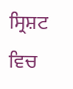ਸ੍ਰਿਸ਼ਟ ਵਿਚ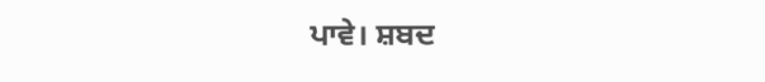ਪਾਵੇ। ਸ਼ਬਦ